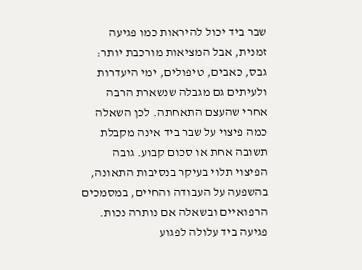שבר ביד יכול להיראות כמו פגיעה זמנית, אבל המציאות מורכבת יותר: גבס, כאבים, טיפולים, ימי היעדרות ולעיתים גם מגבלה שנשארת הרבה אחרי שהעצם התאחתה. לכן השאלה כמה פיצוי על שבר ביד אינה מקבלת תשובה אחת או סכום קבוע. גובה הפיצוי תלוי בעיקר בנסיבות התאונה, בהשפעה על העבודה והחיים, במסמכים הרפואיים ובשאלה אם נותרה נכות.
פגיעה ביד עלולה לפגוע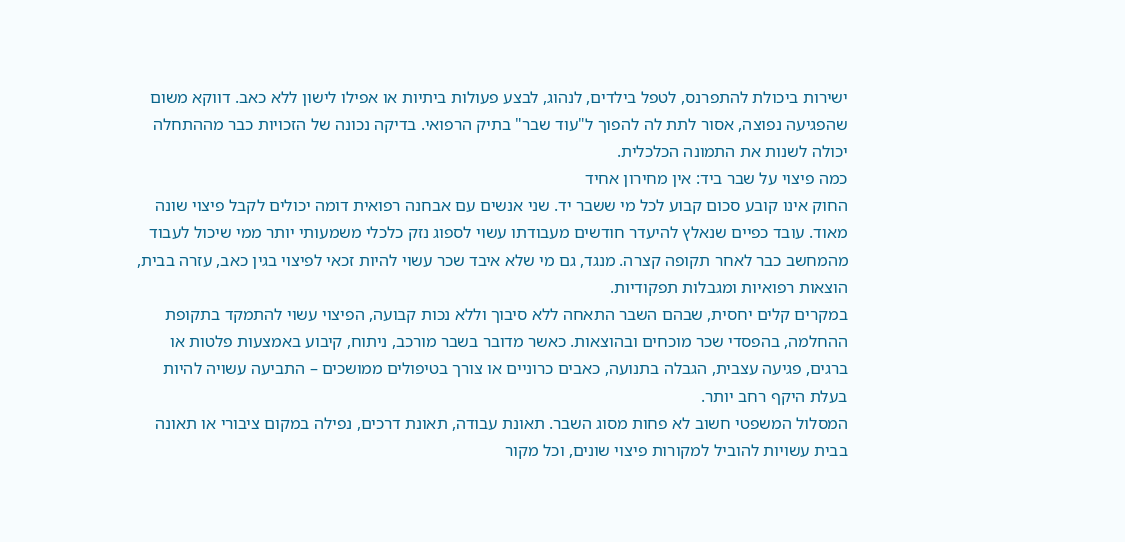ישירות ביכולת להתפרנס, לטפל בילדים, לנהוג, לבצע פעולות ביתיות או אפילו לישון ללא כאב. דווקא משום שהפגיעה נפוצה, אסור לתת לה להפוך ל"עוד שבר" בתיק הרפואי. בדיקה נכונה של הזכויות כבר מההתחלה יכולה לשנות את התמונה הכלכלית.
כמה פיצוי על שבר ביד: אין מחירון אחיד
החוק אינו קובע סכום קבוע לכל מי ששבר יד. שני אנשים עם אבחנה רפואית דומה יכולים לקבל פיצוי שונה מאוד. עובד כפיים שנאלץ להיעדר חודשים מעבודתו עשוי לספוג נזק כלכלי משמעותי יותר ממי שיכול לעבוד מהמחשב כבר לאחר תקופה קצרה. מנגד, גם מי שלא איבד שכר עשוי להיות זכאי לפיצוי בגין כאב, עזרה בבית, הוצאות רפואיות ומגבלות תפקודיות.
במקרים קלים יחסית, שבהם השבר התאחה ללא סיבוך וללא נכות קבועה, הפיצוי עשוי להתמקד בתקופת ההחלמה, בהפסדי שכר מוכחים ובהוצאות. כאשר מדובר בשבר מורכב, ניתוח, קיבוע באמצעות פלטות או ברגים, פגיעה עצבית, הגבלה בתנועה, כאבים כרוניים או צורך בטיפולים ממושכים – התביעה עשויה להיות בעלת היקף רחב יותר.
המסלול המשפטי חשוב לא פחות מסוג השבר. תאונת עבודה, תאונת דרכים, נפילה במקום ציבורי או תאונה בבית עשויות להוביל למקורות פיצוי שונים, וכל מקור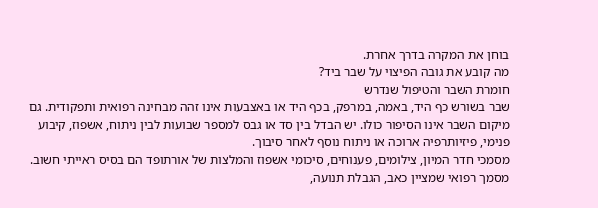בוחן את המקרה בדרך אחרת.
מה קובע את גובה הפיצוי על שבר ביד?
חומרת השבר והטיפול שנדרש
שבר בשורש כף היד, באמה, במרפק, בכף היד או באצבעות אינו זהה מבחינה רפואית ותפקודית. גם מיקום השבר אינו הסיפור כולו. יש הבדל בין סד או גבס למספר שבועות לבין ניתוח, אשפוז, קיבוע פנימי, פיזיותרפיה ארוכה או ניתוח נוסף לאחר סיבוך.
מסמכי חדר המיון, צילומים, פענוחים, סיכומי אשפוז והמלצות של אורתופד הם בסיס ראייתי חשוב. מסמך רפואי שמציין כאב, הגבלת תנועה,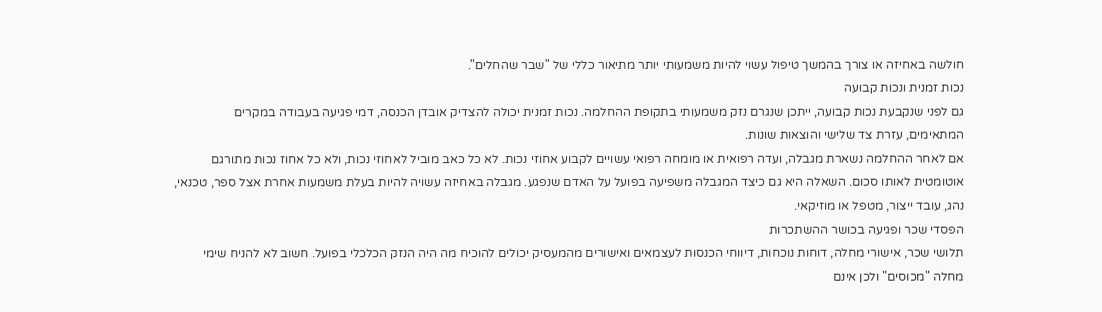חולשה באחיזה או צורך בהמשך טיפול עשוי להיות משמעותי יותר מתיאור כללי של "שבר שהחלים".
נכות זמנית ונכות קבועה
גם לפני שנקבעת נכות קבועה, ייתכן שנגרם נזק משמעותי בתקופת ההחלמה. נכות זמנית יכולה להצדיק אובדן הכנסה, דמי פגיעה בעבודה במקרים המתאימים, עזרת צד שלישי והוצאות שונות.
אם לאחר ההחלמה נשארת מגבלה, ועדה רפואית או מומחה רפואי עשויים לקבוע אחוזי נכות. לא כל כאב מוביל לאחוזי נכות, ולא כל אחוז נכות מתורגם אוטומטית לאותו סכום. השאלה היא גם כיצד המגבלה משפיעה בפועל על האדם שנפגע. מגבלה באחיזה עשויה להיות בעלת משמעות אחרת אצל ספר, טכנאי, נהג, עובד ייצור, מטפל או מוזיקאי.
הפסדי שכר ופגיעה בכושר ההשתכרות
תלושי שכר, אישורי מחלה, דוחות נוכחות, דיווחי הכנסות לעצמאים ואישורים מהמעסיק יכולים להוכיח מה היה הנזק הכלכלי בפועל. חשוב לא להניח שימי מחלה "מכוסים" ולכן אינם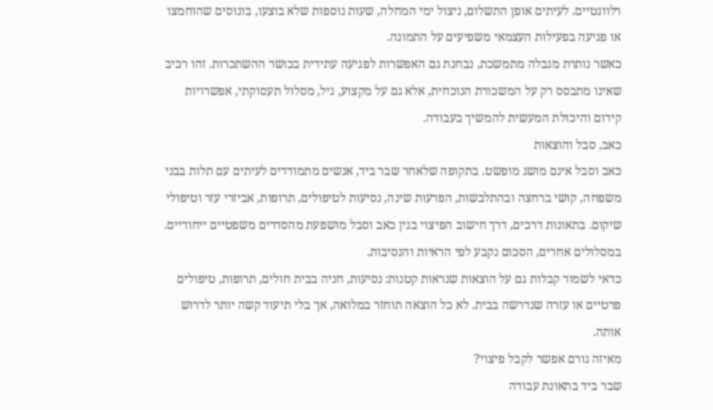רלוונטיים. לעיתים אופן התשלום, ניצול ימי המחלה, שעות נוספות שלא בוצעו, בונוסים שהוחמצו או פגיעה בפעילות העצמאי משפיעים על התמונה.
כאשר נותרת מגבלה מתמשכת, נבחנת גם האפשרות לפגיעה עתידית בכושר ההשתכרות. זהו רכיב שאינו מתבסס רק על המשכורת הנוכחית, אלא גם על מקצוע, גיל, מסלול תעסוקתי, אפשרויות קידום והיכולת המעשית להמשיך בעבודה.
כאב, סבל והוצאות
כאב וסבל אינם מושג מופשט. בתקופה שלאחר שבר ביד, אנשים מתמודדים לעיתים עם תלות בבני משפחה, קושי ברחצה ובהתלבשות, הפרעות שינה, נסיעות לטיפולים, תרופות, אביזרי עזר וטיפולי שיקום. בתאונות דרכים, דרך חישוב הפיצוי בגין כאב וסבל מושפעת מהסדרים משפטיים ייחודיים. במסלולים אחרים, הסכום נקבע לפי הראיות והנסיבות.
כדאי לשמור קבלות גם על הוצאות שנראות קטנות: נסיעות, חניה בבית חולים, תרופות, טיפולים פרטיים או עזרה שנדרשה בבית. לא כל הוצאה תוחזר במלואה, אך בלי תיעוד קשה יותר לדרוש אותה.
מאיזה גורם אפשר לקבל פיצוי?
שבר ביד בתאונת עבודה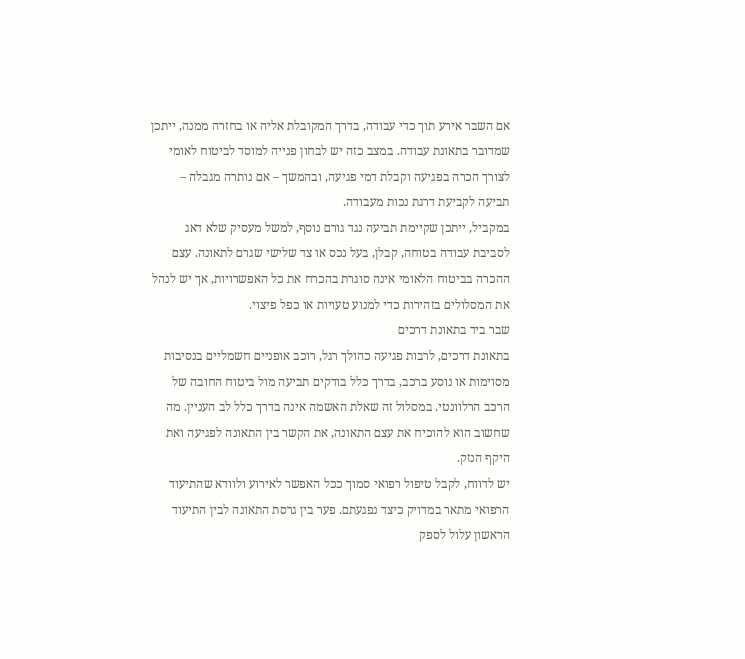אם השבר אירע תוך כדי עבודה, בדרך המקובלת אליה או בחזרה ממנה, ייתכן שמדובר בתאונת עבודה. במצב כזה יש לבחון פנייה למוסד לביטוח לאומי לצורך הכרה בפגיעה וקבלת דמי פגיעה, ובהמשך – אם נותרה מגבלה – תביעה לקביעת דרגת נכות מעבודה.
במקביל, ייתכן שקיימת תביעה נגד גורם נוסף, למשל מעסיק שלא דאג לסביבת עבודה בטוחה, קבלן, בעל נכס או צד שלישי שגרם לתאונה. עצם ההכרה בביטוח הלאומי אינה סוגרת בהכרח את כל האפשרויות, אך יש לנהל את המסלולים בזהירות כדי למנוע טעויות או כפל פיצוי.
שבר ביד בתאונת דרכים
בתאונת דרכים, לרבות פגיעה כהולך רגל, רוכב אופניים חשמליים בנסיבות מסוימות או נוסע ברכב, בדרך כלל בודקים תביעה מול ביטוח החובה של הרכב הרלוונטי. במסלול זה שאלת האשמה אינה בדרך כלל לב העניין. מה שחשוב הוא להוכיח את עצם התאונה, את הקשר בין התאונה לפגיעה ואת היקף הנזק.
יש לדווח, לקבל טיפול רפואי סמוך ככל האפשר לאירוע ולוודא שהתיעוד הרפואי מתאר במדויק כיצד נפגעתם. פער בין גרסת התאונה לבין התיעוד הראשון עלול לספק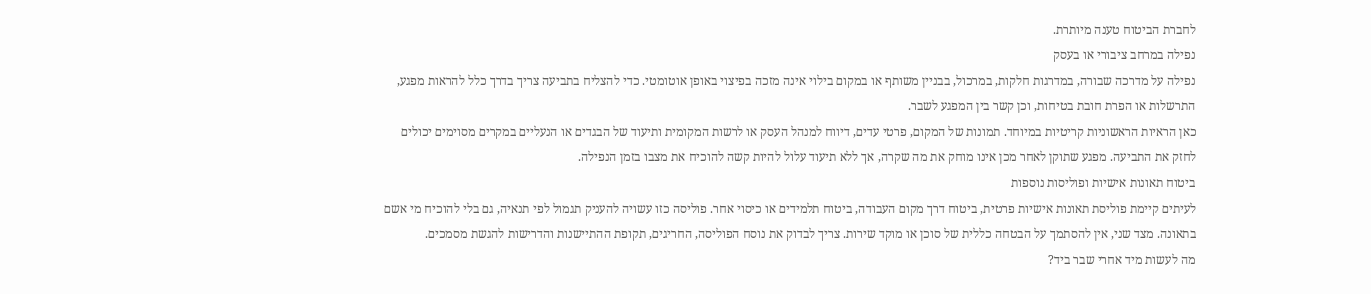לחברת הביטוח טענה מיותרת.
נפילה במרחב ציבורי או בעסק
נפילה על מדרכה שבורה, במדרגות חלקות, במרכול, בבניין משותף או במקום בילוי אינה מזכה בפיצוי באופן אוטומטי. כדי להצליח בתביעה צריך בדרך כלל להראות מפגע, התרשלות או הפרת חובת בטיחות, וכן קשר בין המפגע לשבר.
כאן הראיות הראשוניות קריטיות במיוחד. תמונות של המקום, פרטי עדים, דיווח למנהל העסק או לרשות המקומית ותיעוד של הבגדים או הנעליים במקרים מסוימים יכולים לחזק את התביעה. מפגע שתוקן לאחר מכן אינו מוחק את מה שקרה, אך ללא תיעוד עלול להיות קשה להוכיח את מצבו בזמן הנפילה.
ביטוח תאונות אישיות ופוליסות נוספות
לעיתים קיימת פוליסת תאונות אישיות פרטית, ביטוח דרך מקום העבודה, ביטוח תלמידים או כיסוי אחר. פוליסה כזו עשויה להעניק תגמול לפי תנאיה, גם בלי להוכיח מי אשם בתאונה. מצד שני, אין להסתמך על הבטחה כללית של סוכן או מוקד שירות. צריך לבדוק את נוסח הפוליסה, החריגים, תקופת ההתיישנות והדרישות להגשת מסמכים.
מה לעשות מיד אחרי שבר ביד?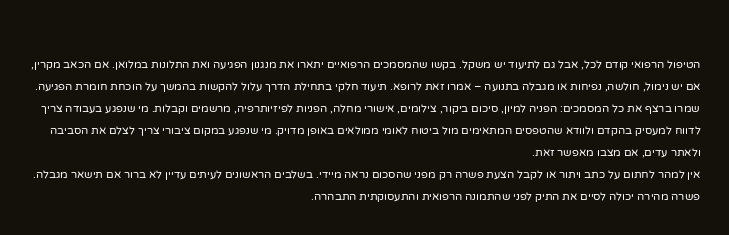הטיפול הרפואי קודם לכל, אבל גם לתיעוד יש משקל. בקשו שהמסמכים הרפואיים יתארו את מנגנון הפגיעה ואת התלונות במלואן. אם הכאב מקרין, אם יש נימול, חולשה, נפיחות או מגבלה בתנועה – אמרו זאת לרופא. תיעוד חלקי בתחילת הדרך עלול להקשות בהמשך על הוכחת חומרת הפגיעה.
שמרו ברצף את כל המסמכים: הפניה למיון, סיכום ביקור, צילומים, אישורי מחלה, הפניות לפיזיותרפיה, מרשמים וקבלות. מי שנפגע בעבודה צריך לדווח למעסיק בהקדם ולוודא שהטפסים המתאימים מול ביטוח לאומי ממולאים באופן מדויק. מי שנפגע במקום ציבורי צריך לצלם את הסביבה ולאתר עדים, אם מצבו מאפשר זאת.
אין למהר לחתום על כתב ויתור או לקבל הצעת פשרה רק מפני שהסכום נראה מיידי. בשלבים הראשונים לעיתים עדיין לא ברור אם תישאר מגבלה. פשרה מהירה יכולה לסיים את התיק לפני שהתמונה הרפואית והתעסוקתית התבהרה.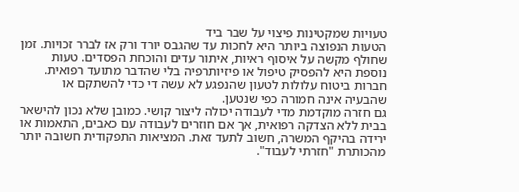טעויות שמקטינות פיצוי על שבר ביד
הטעות הנפוצה ביותר היא לחכות עד שהגבס יורד ורק אז לברר זכויות. זמן שחולף מקשה על איסוף ראיות, איתור עדים והוכחת הפסדים. טעות נוספת היא להפסיק טיפול או פיזיותרפיה בלי שהדבר מתועד רפואית. חברות ביטוח עלולות לטעון שהנפגע לא עשה די כדי להשתקם או שהבעיה אינה חמורה כפי שנטען.
גם חזרה מוקדמת מדי לעבודה יכולה ליצור קושי. כמובן שלא נכון להישאר בבית ללא הצדקה רפואית, אך אם חוזרים לעבודה עם כאבים, התאמות או ירידה בהיקף המשרה, חשוב לתעד זאת. המציאות התפקודית חשובה יותר מהכותרת "חזרתי לעבוד".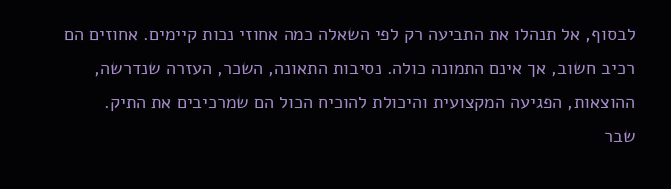לבסוף, אל תנהלו את התביעה רק לפי השאלה כמה אחוזי נכות קיימים. אחוזים הם רכיב חשוב, אך אינם התמונה כולה. נסיבות התאונה, השכר, העזרה שנדרשה, ההוצאות, הפגיעה המקצועית והיכולת להוכיח הכול הם שמרכיבים את התיק.
שבר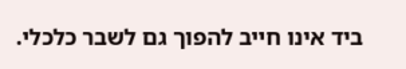ביד אינו חייב להפוך גם לשבר כלכלי.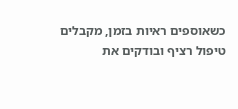כשאוספים ראיות בזמן, מקבלים טיפול רציף ובודקים את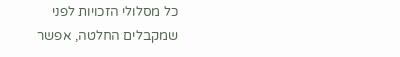כל מסלולי הזכויות לפני שמקבלים החלטה, אפשר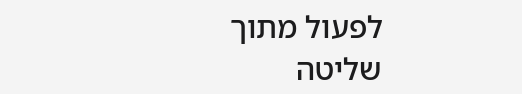לפעול מתוך שליטה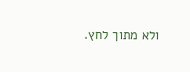ולא מתוך לחץ.